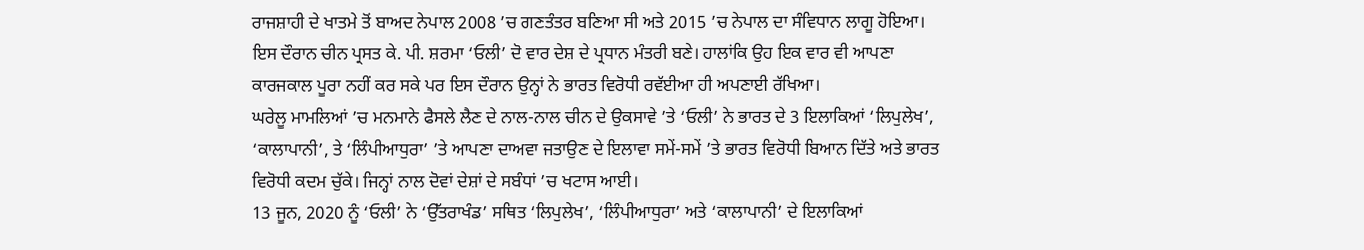ਰਾਜਸ਼ਾਹੀ ਦੇ ਖਾਤਮੇ ਤੋਂ ਬਾਅਦ ਨੇਪਾਲ 2008 ’ਚ ਗਣਤੰਤਰ ਬਣਿਆ ਸੀ ਅਤੇ 2015 ’ਚ ਨੇਪਾਲ ਦਾ ਸੰਵਿਧਾਨ ਲਾਗੂ ਹੋਇਆ। ਇਸ ਦੌਰਾਨ ਚੀਨ ਪ੍ਰਸਤ ਕੇ. ਪੀ. ਸ਼ਰਮਾ ‘ਓਲੀ’ ਦੋ ਵਾਰ ਦੇਸ਼ ਦੇ ਪ੍ਰਧਾਨ ਮੰਤਰੀ ਬਣੇ। ਹਾਲਾਂਕਿ ਉਹ ਇਕ ਵਾਰ ਵੀ ਆਪਣਾ ਕਾਰਜਕਾਲ ਪੂਰਾ ਨਹੀਂ ਕਰ ਸਕੇ ਪਰ ਇਸ ਦੌਰਾਨ ਉਨ੍ਹਾਂ ਨੇ ਭਾਰਤ ਵਿਰੋਧੀ ਰਵੱਈਆ ਹੀ ਅਪਣਾਈ ਰੱਖਿਆ।
ਘਰੇਲੂ ਮਾਮਲਿਆਂ ’ਚ ਮਨਮਾਨੇ ਫੈਸਲੇ ਲੈਣ ਦੇ ਨਾਲ-ਨਾਲ ਚੀਨ ਦੇ ਉਕਸਾਵੇ ’ਤੇ ‘ਓਲੀ’ ਨੇ ਭਾਰਤ ਦੇ 3 ਇਲਾਕਿਆਂ ‘ਲਿਪੁਲੇਖ’, ‘ਕਾਲਾਪਾਨੀ’, ਤੇ ‘ਲਿੰਪੀਆਧੁਰਾ’ ’ਤੇ ਆਪਣਾ ਦਾਅਵਾ ਜਤਾਉਣ ਦੇ ਇਲਾਵਾ ਸਮੇਂ-ਸਮੇਂ ’ਤੇ ਭਾਰਤ ਵਿਰੋਧੀ ਬਿਆਨ ਦਿੱਤੇ ਅਤੇ ਭਾਰਤ ਵਿਰੋਧੀ ਕਦਮ ਚੁੱਕੇ। ਜਿਨ੍ਹਾਂ ਨਾਲ ਦੋਵਾਂ ਦੇਸ਼ਾਂ ਦੇ ਸਬੰਧਾਂ ’ਚ ਖਟਾਸ ਆਈ।
13 ਜੂਨ, 2020 ਨੂੰ ‘ਓਲੀ’ ਨੇ ‘ਉੱਤਰਾਖੰਡ’ ਸਥਿਤ ‘ਲਿਪੁਲੇਖ’, ‘ਲਿੰਪੀਆਧੁਰਾ’ ਅਤੇ ‘ਕਾਲਾਪਾਨੀ’ ਦੇ ਇਲਾਕਿਆਂ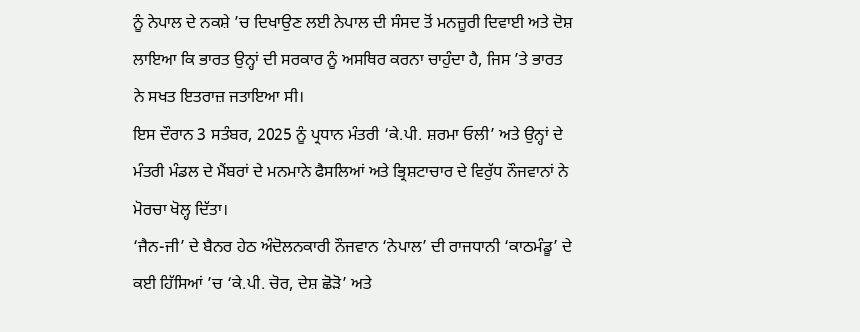ਨੂੰ ਨੇਪਾਲ ਦੇ ਨਕਸ਼ੇ ’ਚ ਦਿਖਾਉਣ ਲਈ ਨੇਪਾਲ ਦੀ ਸੰਸਦ ਤੋਂ ਮਨਜ਼ੂਰੀ ਦਿਵਾਈ ਅਤੇ ਦੋਸ਼ ਲਾਇਆ ਕਿ ਭਾਰਤ ਉਨ੍ਹਾਂ ਦੀ ਸਰਕਾਰ ਨੂੰ ਅਸਥਿਰ ਕਰਨਾ ਚਾਹੁੰਦਾ ਹੈ, ਜਿਸ ’ਤੇ ਭਾਰਤ ਨੇ ਸਖਤ ਇਤਰਾਜ਼ ਜਤਾਇਆ ਸੀ।
ਇਸ ਦੌਰਾਨ 3 ਸਤੰਬਰ, 2025 ਨੂੰ ਪ੍ਰਧਾਨ ਮੰਤਰੀ ‘ਕੇ.ਪੀ. ਸ਼ਰਮਾ ਓਲੀ’ ਅਤੇ ਉਨ੍ਹਾਂ ਦੇ ਮੰਤਰੀ ਮੰਡਲ ਦੇ ਮੈਂਬਰਾਂ ਦੇ ਮਨਮਾਨੇ ਫੈਸਲਿਆਂ ਅਤੇ ਭ੍ਰਿਸ਼ਟਾਚਾਰ ਦੇ ਵਿਰੁੱਧ ਨੌਜਵਾਨਾਂ ਨੇ ਮੋਰਚਾ ਖੋਲ੍ਹ ਦਿੱਤਾ।
‘ਜੈਨ-ਜੀ’ ਦੇ ਬੈਨਰ ਹੇਠ ਅੰਦੋਲਨਕਾਰੀ ਨੌਜਵਾਨ ‘ਨੇਪਾਲ’ ਦੀ ਰਾਜਧਾਨੀ ‘ਕਾਠਮੰਡੂ’ ਦੇ ਕਈ ਹਿੱਸਿਆਂ ’ਚ ‘ਕੇ.ਪੀ. ਚੋਰ, ਦੇਸ਼ ਛੋੜੋ’ ਅਤੇ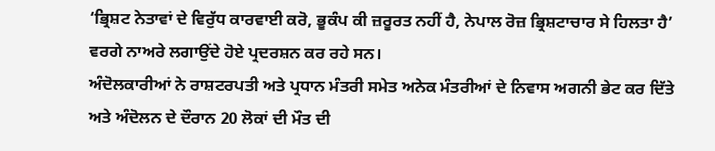‘ਭ੍ਰਿਸ਼ਟ ਨੇਤਾਵਾਂ ਦੇ ਵਿਰੁੱਧ ਕਾਰਵਾਈ ਕਰੋ, ਭੂਕੰਪ ਕੀ ਜ਼ਰੂਰਤ ਨਹੀਂ ਹੈ, ਨੇਪਾਲ ਰੋਜ਼ ਭ੍ਰਿਸ਼ਟਾਚਾਰ ਸੇ ਹਿਲਤਾ ਹੈ’ ਵਰਗੇ ਨਾਅਰੇ ਲਗਾਉਂਦੇ ਹੋਏ ਪ੍ਰਦਰਸ਼ਨ ਕਰ ਰਹੇ ਸਨ।
ਅੰਦੋਲਕਾਰੀਆਂ ਨੇ ਰਾਸ਼ਟਰਪਤੀ ਅਤੇ ਪ੍ਰਧਾਨ ਮੰਤਰੀ ਸਮੇਤ ਅਨੇਕ ਮੰਤਰੀਆਂ ਦੇ ਨਿਵਾਸ ਅਗਨੀ ਭੇਟ ਕਰ ਦਿੱਤੇ ਅਤੇ ਅੰਦੋਲਨ ਦੇ ਦੌਰਾਨ 20 ਲੋਕਾਂ ਦੀ ਮੌਤ ਦੀ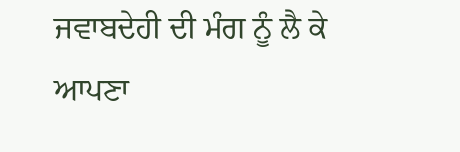ਜਵਾਬਦੇਹੀ ਦੀ ਮੰਗ ਨੂੰ ਲੈ ਕੇ ਆਪਣਾ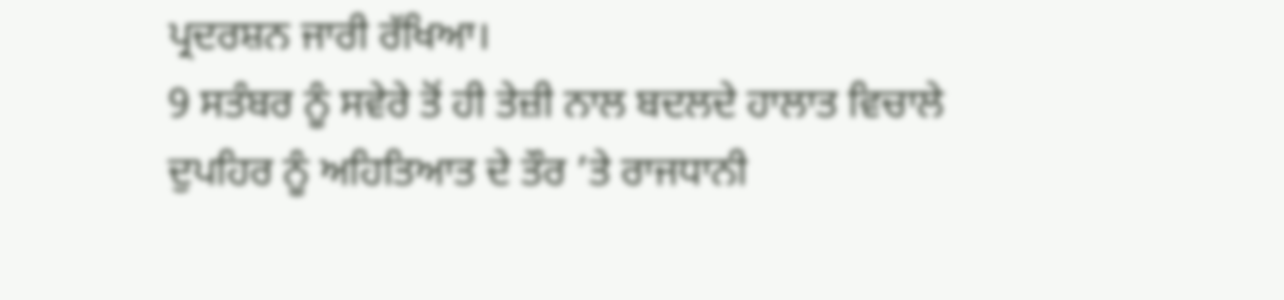ਪ੍ਰਦਰਸ਼ਨ ਜਾਰੀ ਰੱਖਿਆ।
9 ਸਤੰਬਰ ਨੂੰ ਸਵੇਰੇ ਤੋਂ ਹੀ ਤੇਜ਼ੀ ਨਾਲ ਬਦਲਦੇ ਹਾਲਾਤ ਵਿਚਾਲੇ ਦੁਪਹਿਰ ਨੂੰ ਅਹਿਤਿਆਤ ਦੇ ਤੌਰ ’ਤੇ ਰਾਜਧਾਨੀ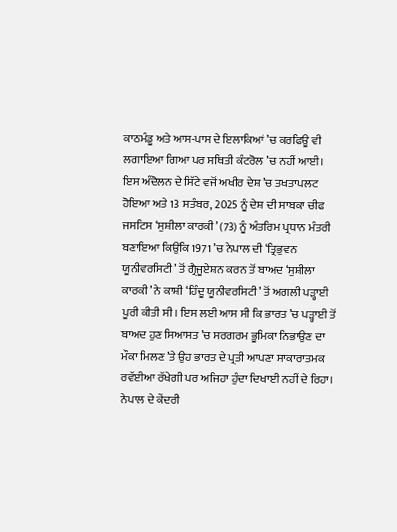ਕਾਠਮੰਡੂ ਅਤੇ ਆਸ-ਪਾਸ ਦੇ ਇਲਾਕਿਆਂ ’ਚ ਕਰਫਿਊ ਵੀ ਲਗਾਇਆ ਗਿਆ ਪਰ ਸਥਿਤੀ ਕੰਟਰੋਲ ’ਚ ਨਹੀਂ ਆਈ।
ਇਸ ਅੰਦੋਲਨ ਦੇ ਸਿੱਟੇ ਵਜੋਂ ਅਖੀਰ ਦੇਸ਼ ’ਚ ਤਖਤਾਪਲਟ ਹੋਇਆ ਅਤੇ 13 ਸਤੰਬਰ, 2025 ਨੂੰ ਦੇਸ਼ ਦੀ ਸਾਬਕਾ ਚੀਫ ਜਸਟਿਸ ‘ਸੁਸ਼ੀਲਾ ਕਾਰਕੀ’ (73) ਨੂੰ ਅੰਤਰਿਮ ਪ੍ਰਧਾਨ ਮੰਤਰੀ ਬਣਾਇਆ ਕਿਉਂਕਿ 1971 ’ਚ ਨੇਪਾਲ ਦੀ ‘ਤ੍ਰਿਭੁਵਨ ਯੂਨੀਵਰਸਿਟੀ’ ਤੋਂ ਗ੍ਰੈਜੂਏਸ਼ਨ ਕਰਨ ਤੋਂ ਬਾਅਦ ‘ਸੁਸ਼ੀਲਾ ਕਾਰਕੀ’ ਨੇ ਕਾਸ਼ੀ ‘ਹਿੰਦੂ ਯੂਨੀਵਰਸਿਟੀ’ ਤੋਂ ਅਗਲੀ ਪੜ੍ਹਾਈ ਪੂਰੀ ਕੀਤੀ ਸੀ। ਇਸ ਲਈ ਆਸ ਸੀ ਕਿ ਭਾਰਤ ’ਚ ਪੜ੍ਹਾਈ ਤੋਂ ਬਾਅਦ ਹੁਣ ਸਿਆਸਤ ’ਚ ਸਰਗਰਮ ਭੂਮਿਕਾ ਨਿਭਾਉਣ ਦਾ ਮੌਕਾ ਮਿਲਣ ’ਤੇ ਉਹ ਭਾਰਤ ਦੇ ਪ੍ਰਤੀ ਆਪਣਾ ਸਾਕਾਰਾਤਮਕ ਰਵੱਈਆ ਰੱਖੇਗੀ ਪਰ ਅਜਿਹਾ ਹੁੰਦਾ ਦਿਖਾਈ ਨਹੀਂ ਦੇ ਰਿਹਾ।
ਨੇਪਾਲ ਦੇ ਕੇਂਦਰੀ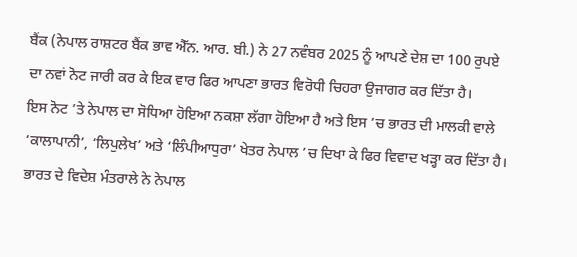ਬੈਂਕ (ਨੇਪਾਲ ਰਾਸ਼ਟਰ ਬੈਂਕ ਭਾਵ ਐੱਨ. ਆਰ. ਬੀ.) ਨੇ 27 ਨਵੰਬਰ 2025 ਨੂੰ ਆਪਣੇ ਦੇਸ਼ ਦਾ 100 ਰੁਪਏ ਦਾ ਨਵਾਂ ਨੋਟ ਜਾਰੀ ਕਰ ਕੇ ਇਕ ਵਾਰ ਫਿਰ ਆਪਣਾ ਭਾਰਤ ਵਿਰੋਧੀ ਚਿਹਰਾ ਉਜਾਗਰ ਕਰ ਦਿੱਤਾ ਹੈ।
ਇਸ ਨੋਟ ’ਤੇ ਨੇਪਾਲ ਦਾ ਸੋਧਿਆ ਹੋਇਆ ਨਕਸ਼ਾ ਲੱਗਾ ਹੋਇਆ ਹੈ ਅਤੇ ਇਸ ’ਚ ਭਾਰਤ ਦੀ ਮਾਲਕੀ ਵਾਲੇ ‘ਕਾਲਾਪਾਨੀ’, ‘ਲਿਪੁਲੇਖ’ ਅਤੇ ‘ਲਿੰਪੀਆਧੁਰਾ’ ਖੇਤਰ ਨੇਪਾਲ ’ਚ ਦਿਖਾ ਕੇ ਫਿਰ ਵਿਵਾਦ ਖੜ੍ਹਾ ਕਰ ਦਿੱਤਾ ਹੈ।
ਭਾਰਤ ਦੇ ਵਿਦੇਸ਼ ਮੰਤਰਾਲੇ ਨੇ ਨੇਪਾਲ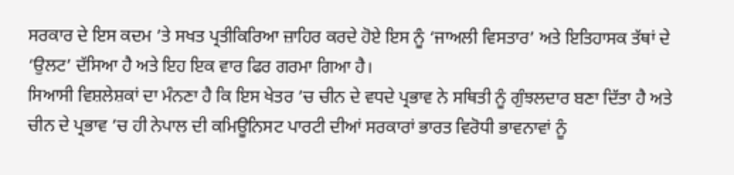ਸਰਕਾਰ ਦੇ ਇਸ ਕਦਮ ’ਤੇ ਸਖਤ ਪ੍ਰਤੀਕਿਰਿਆ ਜ਼ਾਹਿਰ ਕਰਦੇ ਹੋਏ ਇਸ ਨੂੰ ‘ਜਾਅਲੀ ਵਿਸਤਾਰ’ ਅਤੇ ਇਤਿਹਾਸਕ ਤੱਥਾਂ ਦੇ ‘ਉਲਟ’ ਦੱਸਿਆ ਹੈ ਅਤੇ ਇਹ ਇਕ ਵਾਰ ਫਿਰ ਗਰਮਾ ਗਿਆ ਹੈ।
ਸਿਆਸੀ ਵਿਸ਼ਲੇਸ਼ਕਾਂ ਦਾ ਮੰਨਣਾ ਹੈ ਕਿ ਇਸ ਖੇਤਰ ’ਚ ਚੀਨ ਦੇ ਵਧਦੇ ਪ੍ਰਭਾਵ ਨੇ ਸਥਿਤੀ ਨੂੰ ਗੁੰਝਲਦਾਰ ਬਣਾ ਦਿੱਤਾ ਹੈ ਅਤੇ ਚੀਨ ਦੇ ਪ੍ਰਭਾਵ ’ਚ ਹੀ ਨੇਪਾਲ ਦੀ ਕਮਿਊਨਿਸਟ ਪਾਰਟੀ ਦੀਆਂ ਸਰਕਾਰਾਂ ਭਾਰਤ ਵਿਰੋਧੀ ਭਾਵਨਾਵਾਂ ਨੂੰ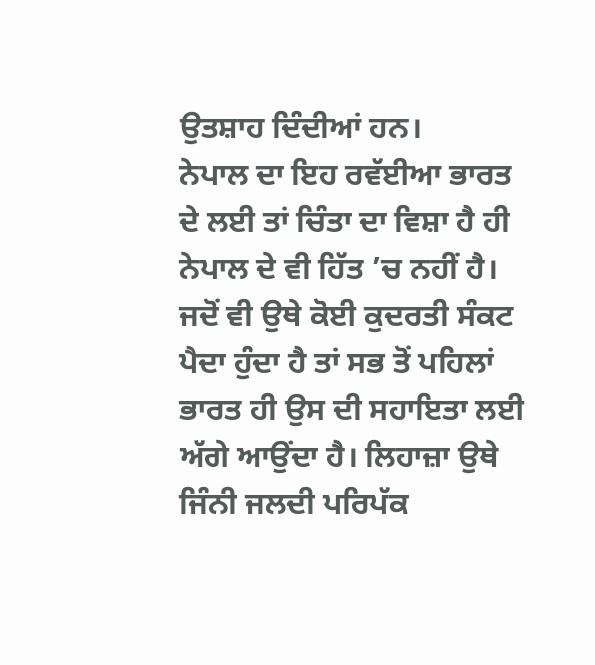ਉਤਸ਼ਾਹ ਦਿੰਦੀਆਂ ਹਨ।
ਨੇਪਾਲ ਦਾ ਇਹ ਰਵੱਈਆ ਭਾਰਤ ਦੇ ਲਈ ਤਾਂ ਚਿੰਤਾ ਦਾ ਵਿਸ਼ਾ ਹੈ ਹੀ ਨੇਪਾਲ ਦੇ ਵੀ ਹਿੱਤ ’ਚ ਨਹੀਂ ਹੈ। ਜਦੋਂ ਵੀ ਉਥੇ ਕੋਈ ਕੁਦਰਤੀ ਸੰਕਟ ਪੈਦਾ ਹੁੰਦਾ ਹੈ ਤਾਂ ਸਭ ਤੋਂ ਪਹਿਲਾਂ ਭਾਰਤ ਹੀ ਉਸ ਦੀ ਸਹਾਇਤਾ ਲਈ ਅੱਗੇ ਆਉਂਦਾ ਹੈ। ਲਿਹਾਜ਼ਾ ਉਥੇ ਜਿੰਨੀ ਜਲਦੀ ਪਰਿਪੱਕ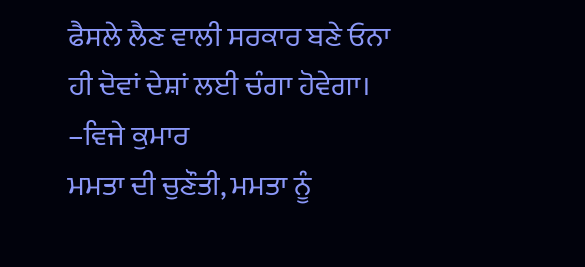ਫੈਸਲੇ ਲੈਣ ਵਾਲੀ ਸਰਕਾਰ ਬਣੇ ਓਨਾ ਹੀ ਦੋਵਾਂ ਦੇਸ਼ਾਂ ਲਈ ਚੰਗਾ ਹੋਵੇਗਾ।
–ਵਿਜੇ ਕੁਮਾਰ
ਮਮਤਾ ਦੀ ਚੁਣੌਤੀ, ਮਮਤਾ ਨੂੰ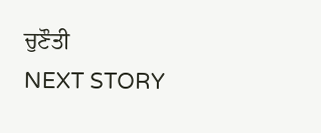ਚੁਣੌਤੀ
NEXT STORY